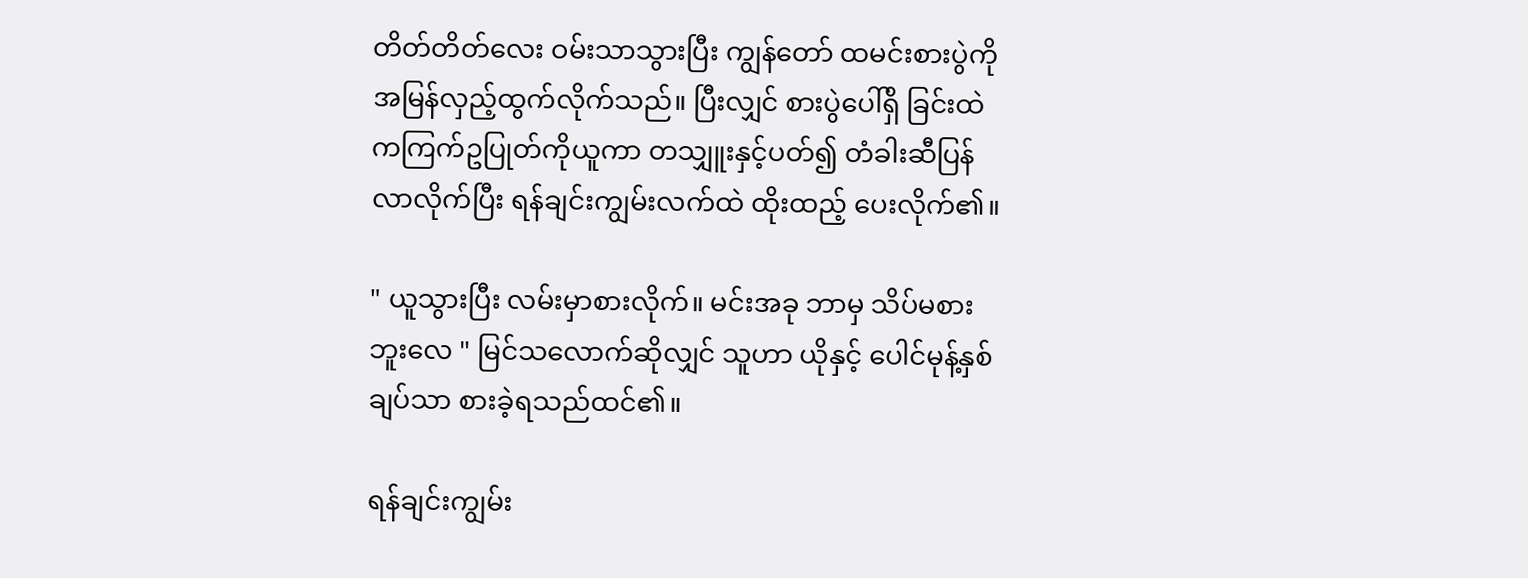တိတ်တိတ်လေး ဝမ်းသာသွားပြီး ကျွန်တော် ထမင်းစားပွဲကို အမြန်လှည့်ထွက်လိုက်သည်။ ပြီးလျှင် စားပွဲပေါ်ရှိ ခြင်းထဲကကြက်ဥပြုတ်ကိုယူကာ တသျှူးနှင့်ပတ်၍ တံခါးဆီပြန်လာလိုက်ပြီး ရန်ချင်းကျွမ်းလက်ထဲ ထိုးထည့် ပေးလိုက်၏။

" ယူသွားပြီး လမ်းမှာစားလိုက်။ မင်းအခု ဘာမှ သိပ်မစားဘူးလေ " မြင်သလောက်ဆိုလျှင် သူဟာ ယိုနှင့် ပေါင်မုန့်နှစ်ချပ်သာ စားခဲ့ရသည်ထင်၏။

ရန်ချင်းကျွမ်း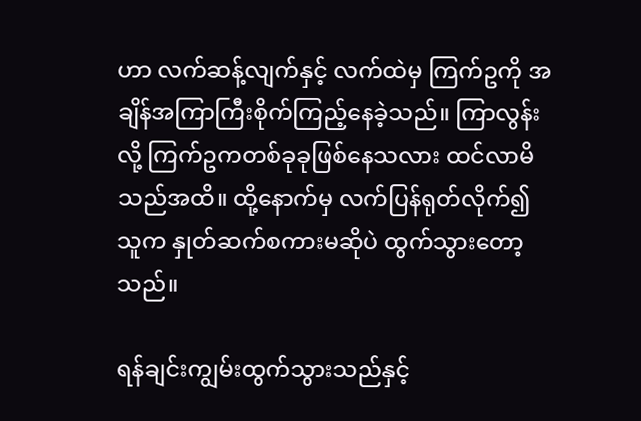ဟာ လက်ဆန့်လျက်နှင့် လက်ထဲမှ ကြက်ဥကို အချိန်အကြာကြီးစိုက်ကြည့်နေခဲ့သည်။ ကြာလွန်းလို့ ကြက်ဥကတစ်ခုခုဖြစ်နေသလား ထင်လာမိသည်အထိ။ ထို့နောက်မှ လက်ပြန်ရုတ်လိုက်၍ သူက နှုတ်ဆက်စကားမဆိုပဲ ထွက်သွားတော့သည်။

ရန်ချင်းကျွမ်းထွက်သွားသည်နှင့်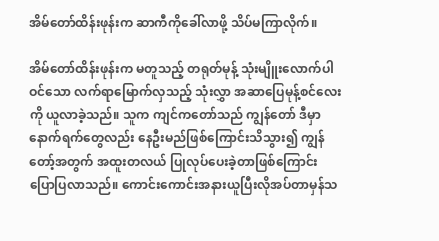အိမ်တော်ထိန်းဖုန်းက ဆာကီကိုခေါ်လာဖို့ သိပ်မကြာလိုက်။

အိမ်တော်ထိန်းဖုန်းက မတူသည့် တရုတ်မုန့် သုံးမျိူးလောက်ပါဝင်သော လက်ရာမြောက်လှသည့် သုံးလွှာ အဆာပြေမုန့်စင်လေးကို ယူလာခဲ့သည်။ သူက ကျင်ကတော်သည် ကျွန်တော် ဒီမှာ နောက်ရက်တွေလည်း နေဦးမည်ဖြစ်ကြောင်းသိသွား၍ ကျွန်တော့်အတွက် အထူးတလယ် ပြုလုပ်ပေးခဲ့တာဖြစ်ကြောင်း ပြောပြလာသည်။ ကောင်းကောင်းအနားယူပြီးလိုအပ်တာမှန်သ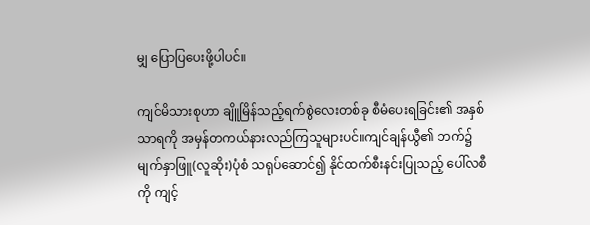မျှ ပြောပြပေးဖို့ပါပင်။

ကျင်မိသားစုဟာ ချိူမြိန်သည့်ရက်စွဲလေးတစ်ခု စီမံပေးရခြင်း၏ အနှစ်သာရကို အမှန်တကယ်နားလည်ကြသူများပင်။ကျင်ချန်ယွီ၏ ဘက်၌ မျက်နှာဖြူ(လူဆိုး)ပုံစံ သရုပ်ဆောင်၍ နိုင်ထက်စီးနင်းပြုသည့် ပေါ်လစီကို ကျင့်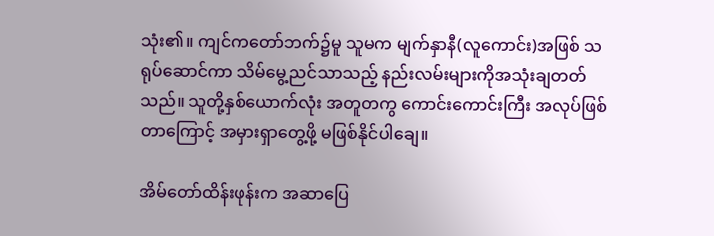သုံး၏။ ကျင်ကတော်ဘက်၌မူ သူမက မျက်နှာနီ(လူကောင်း)အဖြစ် သရုပ်ဆောင်ကာ သိမ်မွေ့ညင်သာသည့် နည်းလမ်းများကိုအသုံးချတတ်သည်။ သူတို့နှစ်ယောက်လုံး အတူတကွ ကောင်းကောင်းကြီး အလုပ်ဖြစ်တာကြောင့် အမှားရှာတွေ့ဖို့ မဖြစ်နိုင်ပါချေ။

အိမ်တော်ထိန်းဖုန်းက အဆာပြေ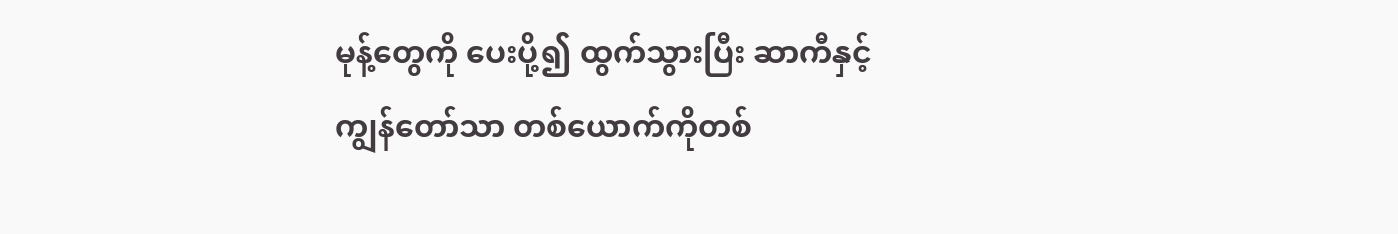မုန့်တွေကို ပေးပို့၍ ထွက်သွားပြီး ဆာကီနှင့် ကျွန်တော်သာ တစ်ယောက်ကိုတစ်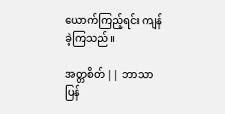ယောက်ကြည့်ရင်း ကျန်ခဲ့ကြသည်။

အတ္တစိတ် || ဘာသာပြန်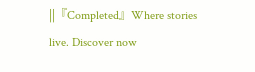||『Completed』Where stories live. Discover now